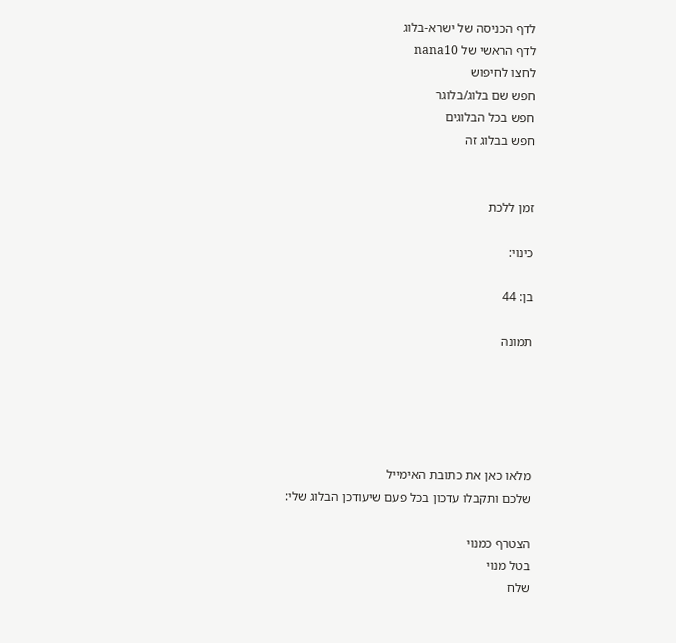לדף הכניסה של ישרא-בלוג
לדף הראשי של nana10
לחצו לחיפוש
חפש שם בלוג/בלוגר
חפש בכל הבלוגים
חפש בבלוג זה


זמן ללכת

כינוי:

בן: 44

תמונה





מלאו כאן את כתובת האימייל
שלכם ותקבלו עדכון בכל פעם שיעודכן הבלוג שלי:

הצטרף כמנוי
בטל מנוי
שלח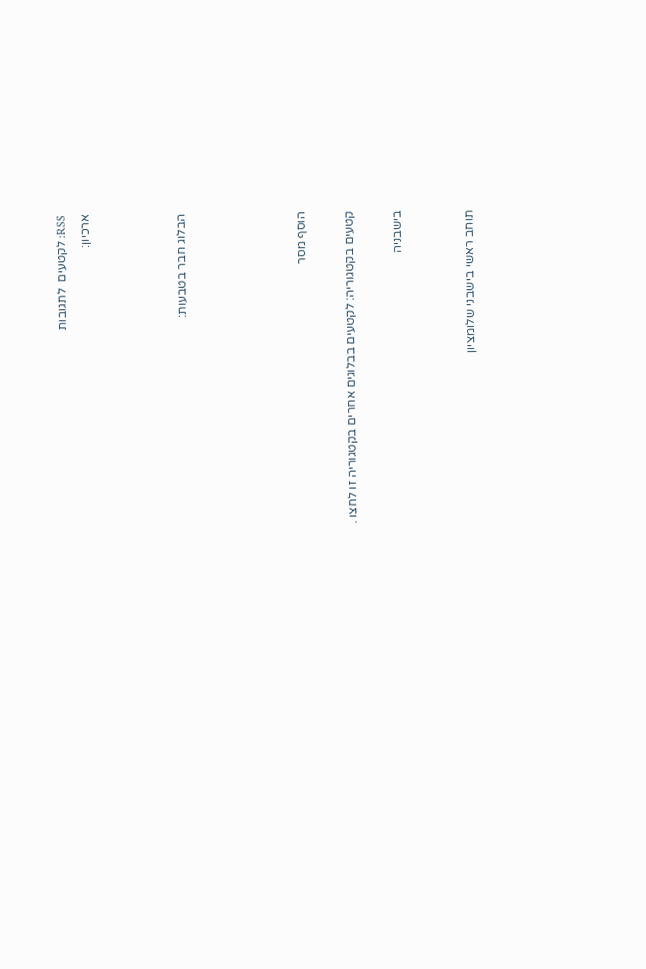RSS: לקטעים  לתגובות
ארכיון:



הבלוג חבר בטבעות:




הוסף מסר

קטעים בקטגוריה: לקטעים בבלוגים אחרים בקטגוריה זו לחצו .

בישבניה


תוחב ראשי בישבני שלומציון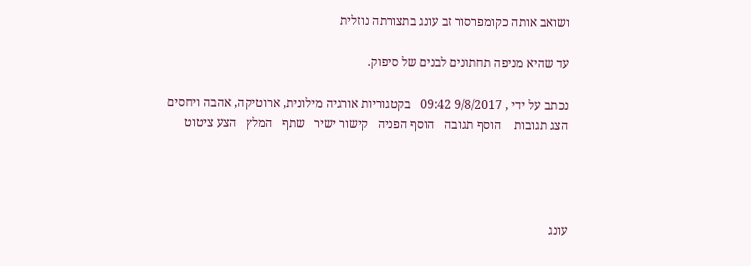ושואב אותה כקומפרסור זב עונג בתצורתה נוזלית

עד שהיא מניפה תחתונים לבנים של סיפוק.

נכתב על ידי , 9/8/2017 09:42   בקטגוריות אורגיה מילונית, ארוטיקה, אהבה ויחסים
הצג תגובות    הוסף תגובה   הוסף הפניה   קישור ישיר   שתף   המלץ   הצע ציטוט




עונג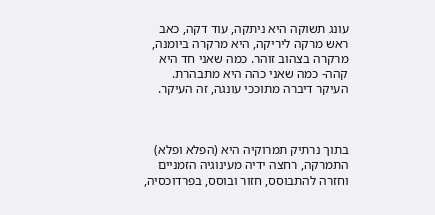עונג תשוקה היא ניתקה, עוד דקה, כאב ראש מרקה ליריקה, היא מרקרה ביומנה, מרקרה בצהוב זוהר. כמה שאני חד היא קהה- כמה שאני כהה היא מתבהרת. העיקר דיברה מתוככי עונגה, זה העיקר.



בתוך נרתיק תמרוקיה היא (הפלא ופלא) התמרקה, רחצה ידיה מעינוגיה הזמניים וחזרה להתבוסס, חזור ובוסס, בפרדוכסיה,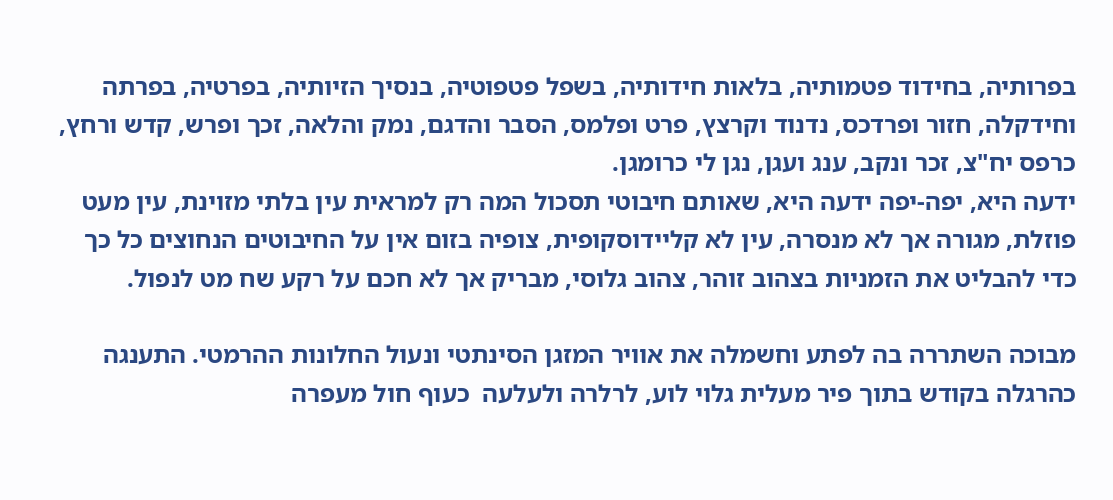בפרותיה, בחידוד פטמותיה, בלאות חידותיה, בשפל פטפוטיה, בנסיך הזיותיה, בפרטיה, בפרתה וחידקלה, חזור ופרדכס, נדנוד וקרצץ, פרט ופלמס, הסבר והדגם, נמק והלאה, זכך ופרש, קדש ורחץ, כרפס יח"צ, זכר ונקב, ענג ועגן, נגן לי כרומגן.
ידעה היא, יפה-יפה ידעה היא, שאותם חיבוטי תסכול המה רק למראית עין בלתי מזוינת, עין מעט פוזלת, מגורה אך לא מנסרה, עין לא קליידוסקופית, צופיה בזום אין על החיבוטים הנחוצים כל כך כדי להבליט את הזמניות בצהוב זוהר, צהוב גלוסי, מבריק אך לא חכם על רקע שח מט לנפול.

מבוכה השתררה בה לפתע וחשמלה את אוויר המזגן הסינתטי ונעול החלונות ההרמטי. התענגה כהרגלה בקודש בתוך פיר מעלית גלוי לוע, לרלרה ולעלעה  כעוף חול מעפרה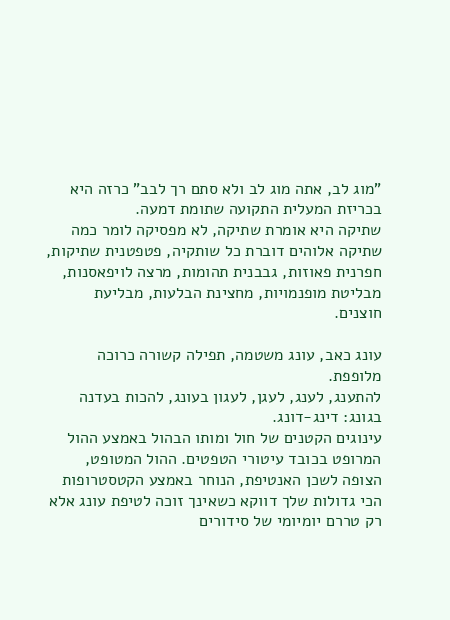"מוג לב, אתה מוג לב ולא סתם רך לבב" כרזה היא בכריזת המעלית התקועה שתומת דמעה.
שתיקה היא אומרת שתיקה, לא מפסיקה לומר כמה שתיקה אלוהים דוברת כל שותקיה, פטפטנית שתיקות, חפרנית פאוזות, גבבנית תהומות, מרצה לויפאסנות, מבליטת מופנמויות, מחצינת הבלעות, מבליעת חוצנים.

עונג כאב, עונג משטמה, תפילה קשורה כרוכה מלופפת.
להתענג, לענג, לעגן, לעגון בעונג, להכות בעדנה בגונג: דינג-דונג.
עינוגים הקטנים של חול ומותו הבהול באמצע ההול המרופט בכובד עיטורי הטפטים. ההול המטופט, הצופה לשכן האנטיפת, הנוחר באמצע הקטסטרופות הכי גדולות שלך דווקא כשאינך זוכה לטיפת עונג אלא רק טררם יומיומי של סידורים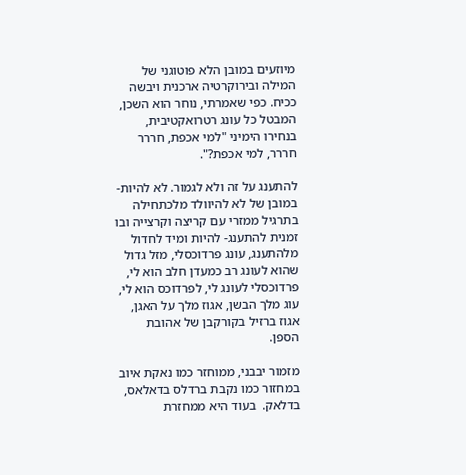מיוזעים במובן הלא פוטוגני של המילה ובירוקרטיה ארכנית ויבשה ככיח. כפי שאמרתי, נוחר הוא השכן, המבטל כל עונג רטרואקטיבית, בנחירו הימיני "למי אכפת, חררר חררר, למי אכפת?".

להתענג על זה ולא לגמור. לא להיות- במובן של לא להיוולד מלכתחילה בתרגיל ממזרי עם קריצה וקרצייה ובו זמנית להתענג- להיות ומיד לחדול מלהתענג, עונג פרדוכסלי, מזל גדול שהוא לעונג רב כמעדן חלב הוא לי, פרדוכסלי לעונג לי, לפרדוכס הוא לי, עוג מלך הבשן, אגוז מלך על האגן,
אגוז ברזיל בקורקבן של אהובת הספן.

מזמור יבבני, ממוחזר כמו נאקת איוב במחזור כמו נקבת ברדלס בדאלאס, בדלאק.  בעוד היא ממחזרת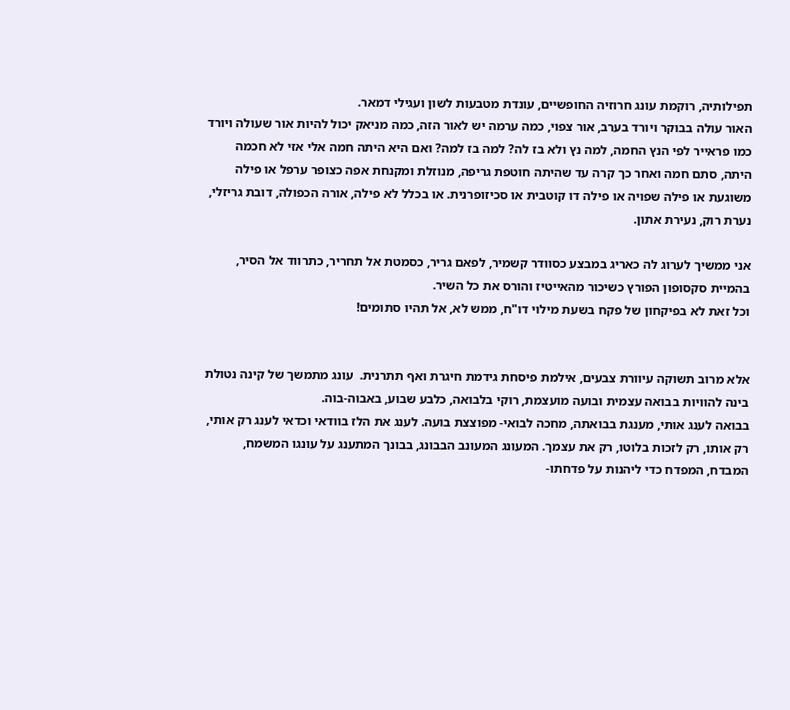תפילותיה, רוקמת עונג חרוזיה החופשיים, עונדת מטבעות לשון ועגילי דמאר.
האור עולה בבוקר ויורד בערב, אור צפוי, כמה ערמה יש לאור הזה, כמה מניאק יכול להיות אור שעולה ויורד כמו פראייר לפי הנץ החמה, למה נץ ולא בז לה? למה בז למה? ואם היא היתה חמה אלי אזי לא חכמה היתה, סתם חמה ואחר כך קרה עד שהיתה חוטפת גריפה, מנוזלת ומקנחת אפה כצופר ערפל או פילה משוגעת או פילה שפויה או פילה דו קוטבית או סכיזופרנית. או בכלל לא פילה, אורה הכפולה, דובת גריזלי, נערת רוק, נעירת אתון.

אני ממשיך לערוג לה כאריג במבצע כסוודר קשמיר, לפאם גריר, כסמטת אל תחריר, כתרווד אל הסיר, בהמיית סקסופון הפורץ כשיכור מהאייטיז והורס את כל השיר.
וכל זאת לא בפיקחון של פקח בשעת מילוי דו"ח, ממש לא, אל תהיו סתומים!


אלא מרוב תשוקה עיוורת צבעים, אילמת פיסחת גידמת חיגרת ואף תתרנית.  עונג מתמשך של קינה נטולת בינה להוויות בבואה עצמית ובועה מועצמת, רוקי בלבואה, כלבע שבוע, באבוה-בוה.
בבואה לענג אותי, מענגת בבואתה, מחכה לבואי- מפוצצת בועה. לענג את הלז בוודאי וכדאי לענג רק אותי, רק אותו, רק לזכות בלוטו, רק את עצמך. המעונג המעונב הבבונג, בבונך המתענג על עונגו המשמח, המבדח, המפדח כדי ליהנות על פדחתו-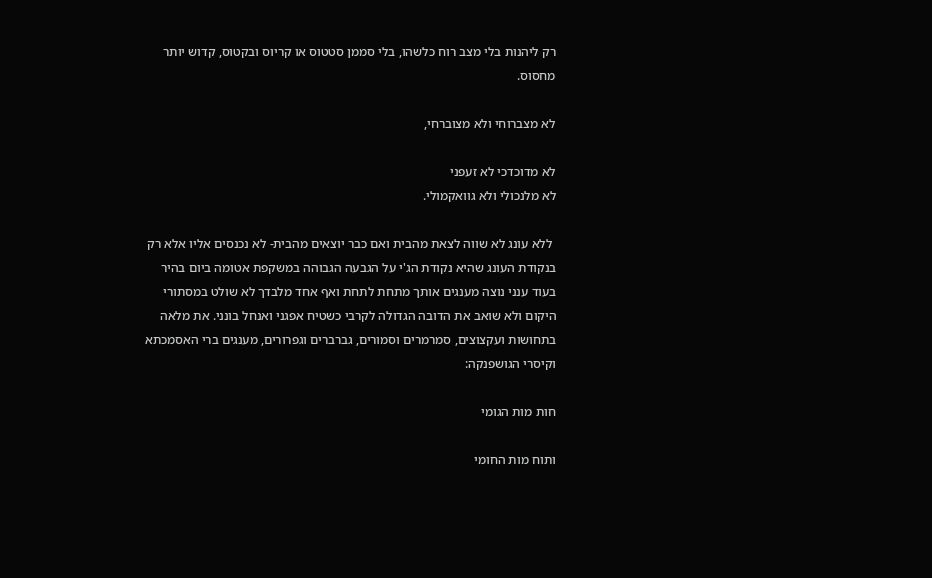רק ליהנות בלי מצב רוח כלשהו, בלי סממן סטטוס או קריוס ובקטוס, קדוש יותר מחסוס.

לא מצברוחי ולא מצוברחי,

לא מדוכדכי לא זעפני
לא מלנכולי ולא גוואקמולי.

 ללא עונג לא שווה לצאת מהבית ואם כבר יוצאים מהבית- לא נכנסים אליו אלא רק בנקודת העונג שהיא נקודת הג'י על הגבעה הגבוהה במשקפת אטומה ביום בהיר בעוד ענני נוצה מענגים אותך מתחת לתחת ואף אחד מלבדך לא שולט במסתורי היקום ולא שואב את הדובה הגדולה לקרבי כשטיח אפגני ואנחל בונני. את מלאה בתחושות ועקצוצים, סמרמרים וסמורים, גברברים וגפרורים, מענגים ברי האסמכתא וקיסרי הגושפנקה:

חות מות הגומי

ותוח מות החומי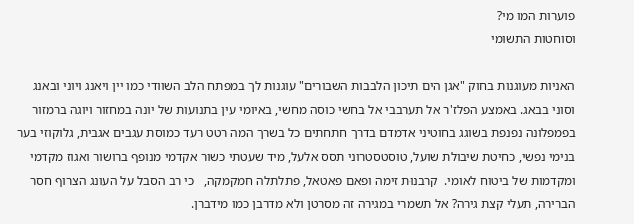פוערות המו מי?
וסוחטות התשומי

האניות מעוגנות בחוק "אגן הים תיכון הלבבות השבורים" עוגנות לך במפתח הלב השוודי כמו יין ויאנג ויוני ובאנג וסוני בבאג. באמצע הפלז'ר אל תערבבי אל בחשי כוסה מחשי, באיומי עין בתנועות של יונה במחזור ויוגה ברמזור בפמפלונה נפנפת בשוגג בחוטיני אדמדם בדרך חתחתים כל בשרך המה רטט רעד כמוסת עגבים אגבית, גלוקוזי בער בנימי נפשי, כחיטת שיבולת שועל, טוסטסטרוני תסס אלעל, מיד שעטתי כשור אקדמי מנופף ברושור ואגוז מקדמי ומקדמות של ביטוח לאומי.  קרבנוּת זימה ופאם פאטאל, פתלתלה חמקמקה,   כי רב הסבל על העונג הצרוף חסר הברירה, תעלי קצת גירה? אל תשמרי במגירה זה מסרטן ולא מדרבן כמו מידברן.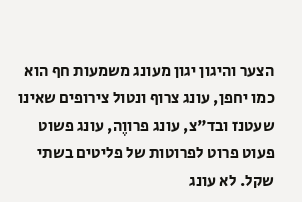הצער והיגון יגון מעונג משמעות חף הוא כמו יחפן, עונג צרוף ונטול צירופים שאינו שעטנז ובד"צ, עונג פרווֶה, עונג פשוט פעוט פרוט לפרוטות של פליטים בשתי שקל. לא עונג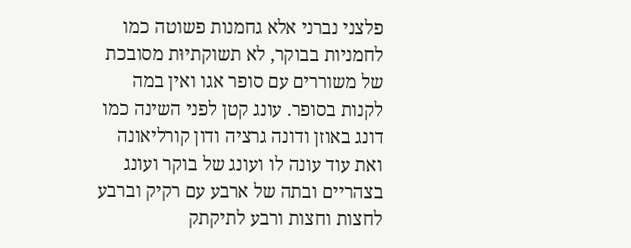פלצני נברני אלא גחמנות פשוטה כמו לחמניות בבוקר, לא תשוקתיוּת מסובכת של משוררים עם סופר אגו ואין במה לקנות בסופר. עונג קטן לפני השינה כמו דונג באוזן ודונה גרציה ודון קורליאונה ואת עוד עונה לו ועונג של בוקר ועונג בצהריים ובתה של ארבע עם רקיק וברבע לחצות וחצות ורבע לתיקתק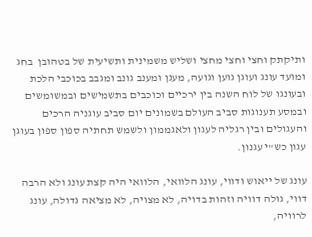ותיקתק וחצי וחצי מחצי ושליש משמינית ותשיעית של בטהובן  בחג ומועד עונג ועוגן גוען וגועה, מעגן ומענב גונב ומגבב בכוכבי הלכת ובעונגו של לוח השנה בין ירכיים וכוכבים בתשמישים ובמשומשים ובמסע תענוגות סביב העולם בשמונים יום סביב עוגניה הרכים והעגולים ובין רגליה לעגון ולאגממון ולשמש תחתיה ספון ספון בעוגן עגון כש"י עגנון.

עונג של ייאוש ודווי, עונג הלוואי, הלוואי היה קצת עונג ולא הרבה דווי, גולה דוויה וזהות בדויה, לא מצויה, לא מציאה גדולה, עונג לרוויה,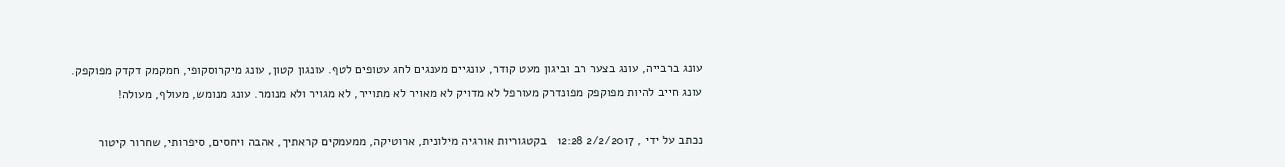עונג ברבייה, עונג בצער רב וביגון מעט קודר, עונגיים מענגים לחג עטופים לטף. עונגון קטון, עונג מיקרוסקופי, חמקמק דקדק מפוקפק.
עונג חייב להיות מפוקפק מפונדרק מעורפל לא מדויק לא מאויר לא מתוייר, לא מגויר ולא מנומר. עונג מנומש, מעולף, מעולה!

נכתב על ידי , 2/2/2017 12:28   בקטגוריות אורגיה מילונית, ארוטיקה, ממעמקים קראתיך, אהבה ויחסים, סיפרותי, שחרור קיטור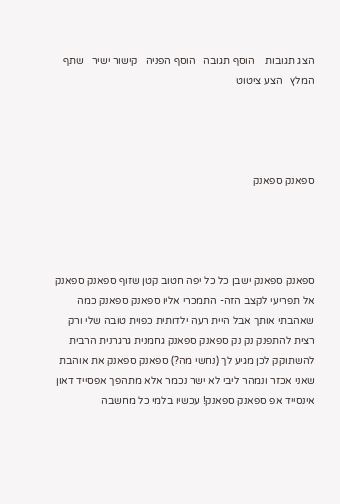הצג תגובות    הוסף תגובה   הוסף הפניה   קישור ישיר   שתף   המלץ   הצע ציטוט




ספאנק ספאנק




ספאנק ספאנק ישבן כל כל יפה חטוב קטן שזוף ספאנק ספאנק אל תפריעי לקצב הזה- התמכרי אליו ספאנק ספאנק כמה שאהבתי אותך אבל היית רעה ילדותית כפוית טובה שלי ורק רצית להתפנק נק נק ספאנק ספאנק גחמנית גרגרנית הרבית להשתוקק לכן מגיע לך (נחשי מה?) ספאנק ספאנק את אוהבת שאני אכזר ונמהר ליבי לא ישר נכמר אלא מתהפך אפסייד דאון אינסייד אפ ספאנק ספאנק! עכשיו בלמי כל מחשבה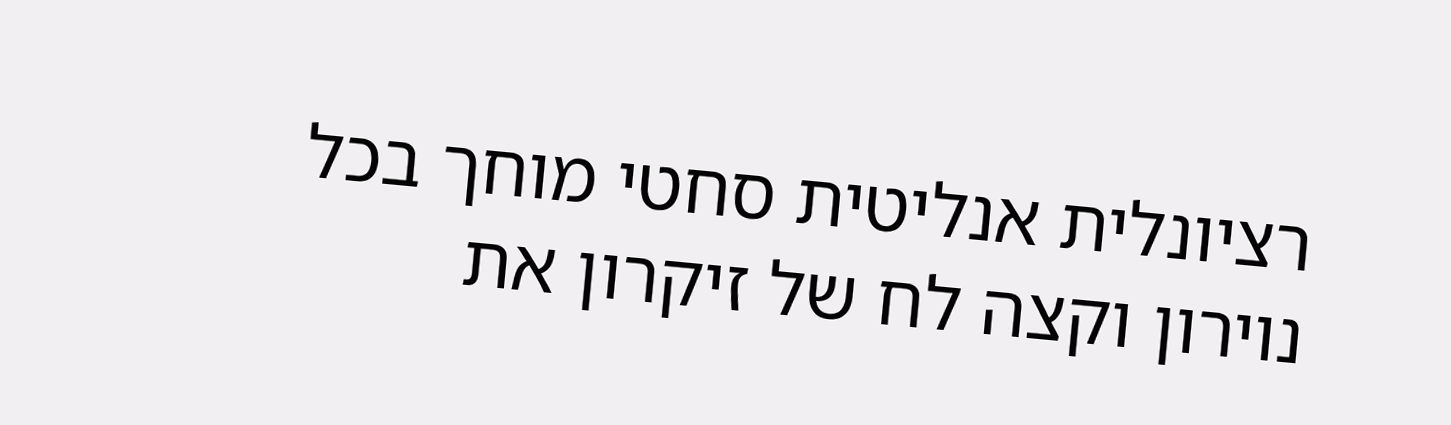רציונלית אנליטית סחטי מוחך בכל נוירון וקצה לח של זיקרון את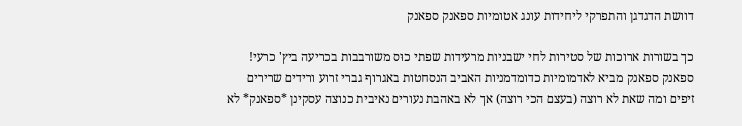דוושת הדגדגן והתפרקי ליחידות עונג אטומיות ספאנק ספאנק

כך בשורות ארוכות של סטירות לחי ישבניות מרעידות שפתי כוּס משורבבות בכריעה ביץ' כרעי! ספאנק ספאנק מביא לאדמומיות כדומדמניות האביב הנסחטות באגרוף גברי זרוע ורידים שרירים זיפים ומה שאת לא רוצה (בעצם הכי רוצה) אך לא באהבת נעורים נאיבית כנוצה עסקינן *ספאנק* לא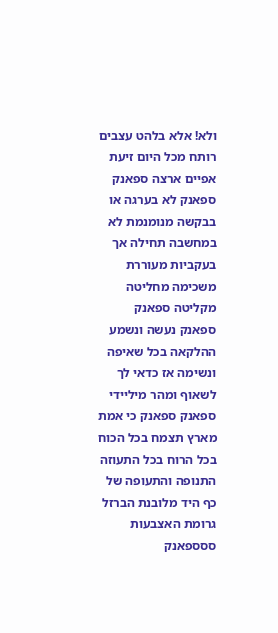ולא! אלא בלהט עצבים רותח מכל היום זיעת אפיים ארצה ספאנק ספאנק לא בערגה או בבקשה מנומנמת לא במחשבה תחילה אך בעקביות מעוררת משכימה מחליטה מקליטה ספאנק ספאנק נעשה ונשמע ההלקאה בכל שאיפה ונשימה אז כדאי לך לשאוף ומהר מיליידי ספאנק ספאנק כי אמת מארץ תצמח בכל הכוח בכל הרוח בכל התעוזה התנופה והתעופה של כף היד מלובנת הברזל גרומת האצבעות ססספאנק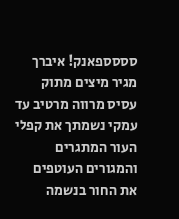סססספאנק! איברך מגיר מיצים מתוק עסיס מרווה מרטיב עד עמקי נשמתך את קפלי העור המתגרים והמגורים העוטפים את החור בנשמה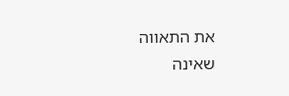את התאווה שאינה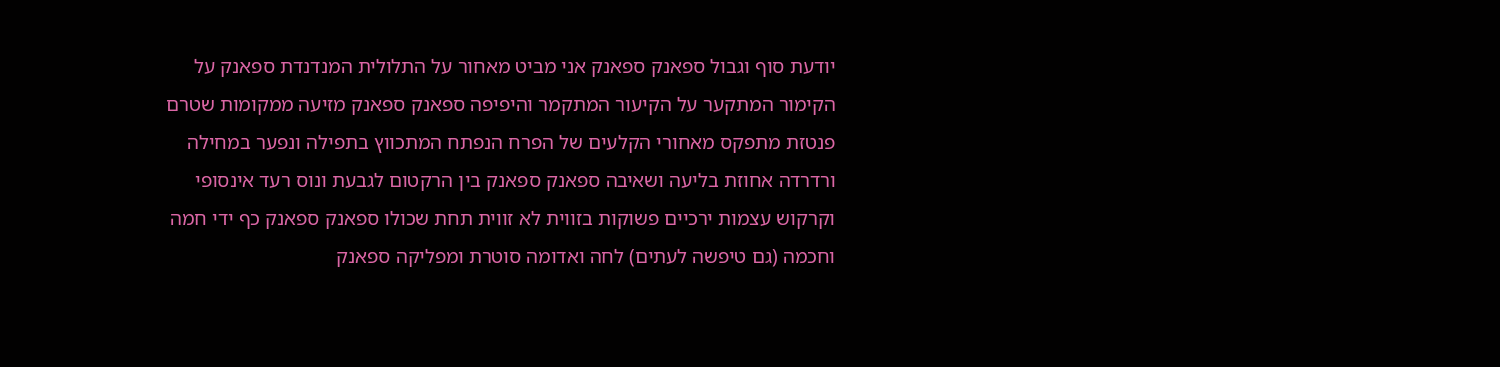יודעת סוף וגבול ספאנק ספאנק אני מביט מאחור על התלולית המנדנדת ספאנק על הקימור המתקער על הקיעור המתקמר והיפיפה ספאנק ספאנק מזיעה ממקומות שטרם פנטזת מתפקס מאחורי הקלעים של הפרח הנפתח המתכווץ בתפילה ונפער במחילה ורדרדה אחוזת בליעה ושאיבה ספאנק ספאנק בין הרקטום לגבעת ונוס רעד אינסופי וקרקוש עצמות ירכיים פשוקות בזווית לא זווית תחת שכולו ספאנק ספאנק כף ידי חמה וחכמה (גם טיפשה לעתים) לחה ואדומה סוטרת ומפליקה ספאנק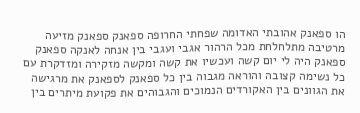הו ספאנק אהובתי האדומה שפחתי החרופה ספאנק ספאנק מזיעה מרטיבה מתלחלחת מכל הרהור אגבי ועגבי בין אנחה לאנקה ספאנק ספאנק היה לי יום קשה ועכשיו את קשה ומקשה מזקירה ומזדקרת עם כל נשימה קצובה והוראה מגבוה בין כל ספאנק לספאנק את מרגישה את הגוונים בין האקורדים הנמוכים והגבוהים את פקועת מיתרים בין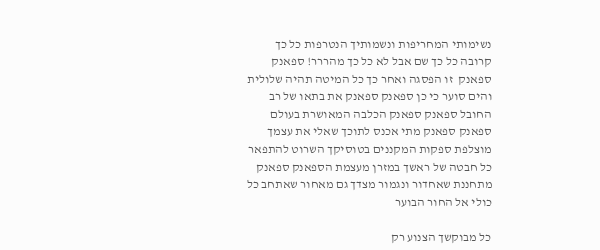נשימותי המחריפות ונשמותיך הנטרפות כל כך קרובה כל כך שם אבל לא כל כך מהררר! ספאנק ספאנק  זו הפסגה ואחר כך כל המיטה תהיה שלולית והים סוער כי כן ספאנק ספאנק את בתאו של רב החובל ספאנק ספאנק הכלבה המאושרת בעולם ספאנק ספאנק מתי אכנס לתוכך שאלי את עצמך מוצלפת ספקות המקננים בטוסיקך השרוט להתפאר כל חבטה של ראשך במזרן מעצמת הספאנק ספאנק מתחננת שאחדור ונגמור מצדך גם מאחור שאתחב כל כולי אל החור הבוער

כל מבוקשך הצנוע רק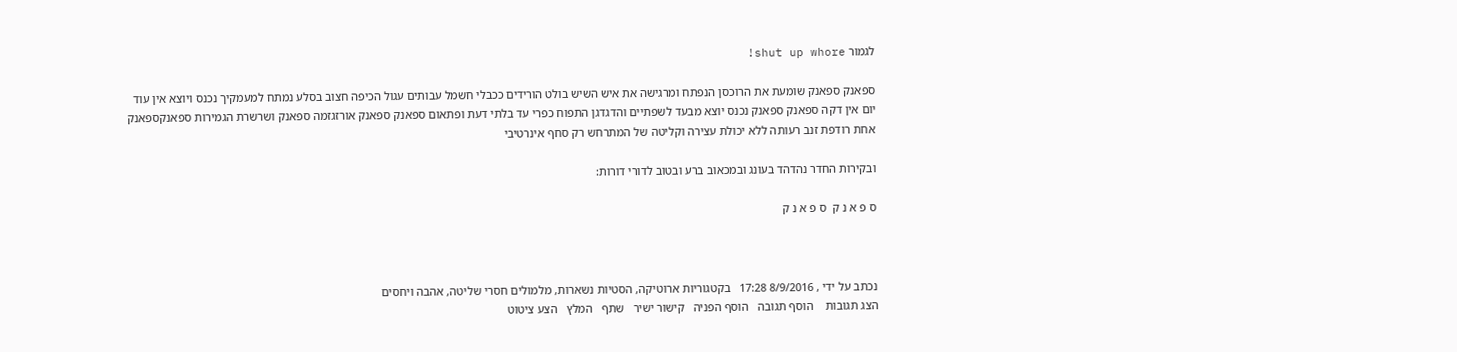לגמור shut up whore!

ספאנק ספאנק שומעת את הרוכסן הנפתח ומרגישה את איש השיש בולט הורידים ככבלי חשמל עבותים עגול הכיפה חצוב בסלע נמתח למעמקיך נכנס ויוצא אין עוד יום אין דקה ספאנק ספאנק נכנס יוצא מבעד לשפתיים והדגדגן התפוח כפרי עד בלתי דעת ופתאום ספאנק ספאנק אורזגזמה ספאנק ושרשרת הגמירות ספאנקספאנק אחת רודפת זנב רעותה ללא יכולת עצירה וקליטה של המתרחש רק סחף אינרטיבי

ובקירות החדר נהדהד בעונג ובמכאוב ברע ובטוב לדורי דורות:

ס פ א נ ק  ס פ א נ ק



נכתב על ידי , 8/9/2016 17:28   בקטגוריות ארוטיקה, הסטיות נשארות, מלמולים חסרי שליטה, אהבה ויחסים
הצג תגובות    הוסף תגובה   הוסף הפניה   קישור ישיר   שתף   המלץ   הצע ציטוט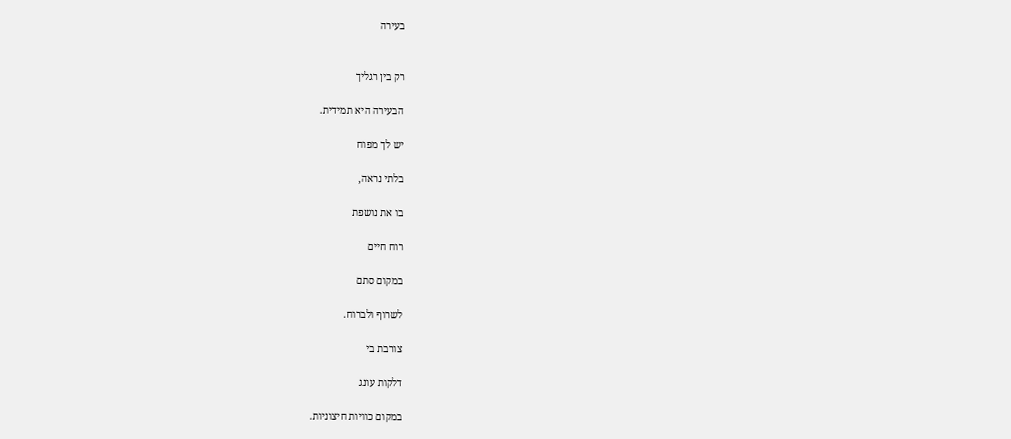בעירה


רק בין רגליך

הבעירה היא תמידית.

יש לך מפוח

בלתי נראה,

בו את נושפת

רוח חיים

במקום סתם

לשרוף ולברוח.

צורבת בי

דלקות עונג

במקום כוויות חיצוניות.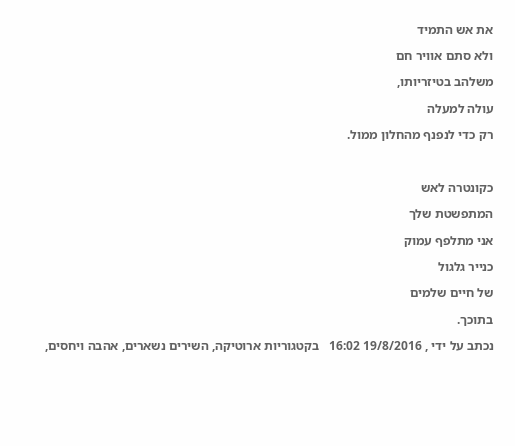את אש התמיד

ולא סתם אוויר חם

משלהב בטיזריותו,

עולה למעלה

רק כדי לנפנף מהחלון ממול.



כקונטרה לאש

המתפשטת שלך

אני מתלפף עמוק

כנייר גלגול

של חיים שלמים

בתוכך.

נכתב על ידי , 19/8/2016 16:02   בקטגוריות ארוטיקה, השירים נשארים, אהבה ויחסים,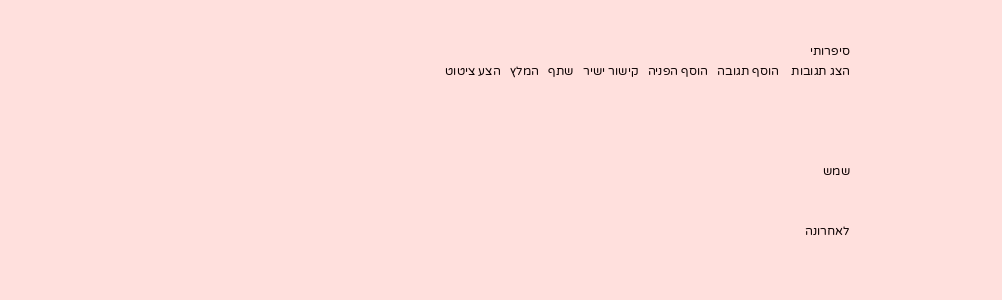סיפרותי
הצג תגובות    הוסף תגובה   הוסף הפניה   קישור ישיר   שתף   המלץ   הצע ציטוט




שמש


לאחרונה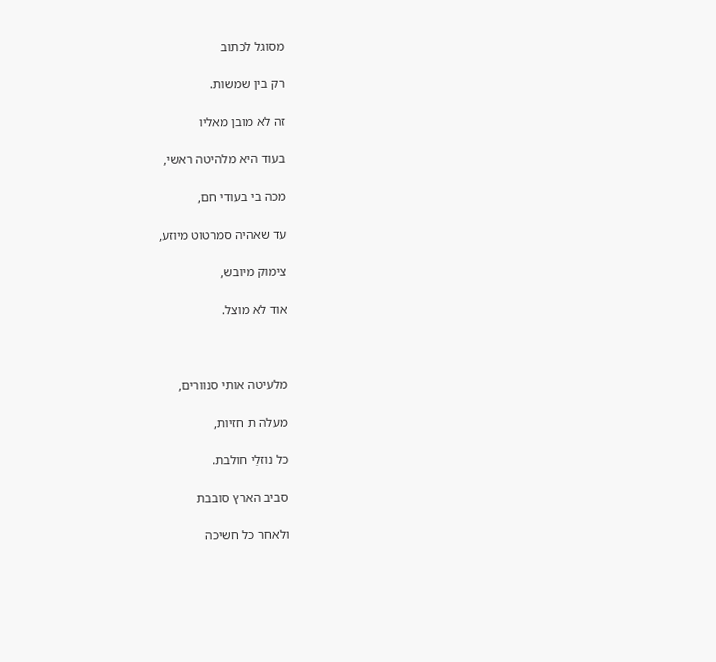מסוגל לכתוב

רק בין שמשות.

זה לא מובן מאליו

בעוד היא מלהיטה ראשי,

מכה בי בעודי חם,

עד שאהיה סמרטוט מיוזע,

צימוק מיובש,

אוד לא מוצל.



מלעיטה אותי סנוורים,

מעלה ת חזיות,

כל נוזלַי חולבת.

סביב הארץ סובבת

ולאחר כל חשיכה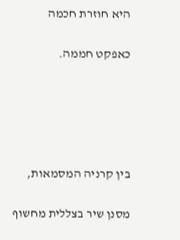היא חוזרת חכמה

כאפקט חממה.





בין קרניה המסמאות,

מסנן שיר בצללית מחשוף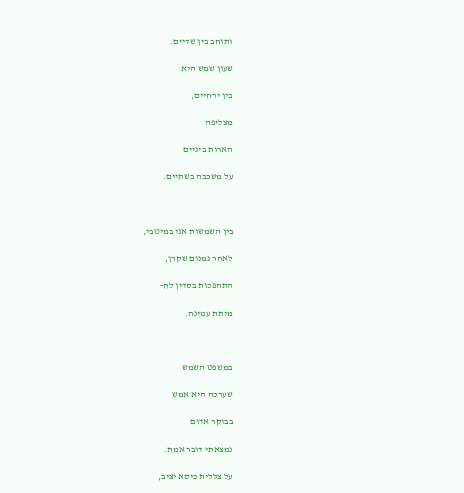ותוחב בין שדיים.

שעון שמש היא

בין ירחיים,

מצליפה

הארות ביניים

על משכבה בשתיים.



בין השמשות אני במיטבי,

לאחר נמנום שקרן,

התהפכות בסדין לח-

מיתת עמינח.



במשפט השמש

שערכה היא אמש

בבוקר אדום

נמצאתי דובר אמת.

על צללית כיסא יציב,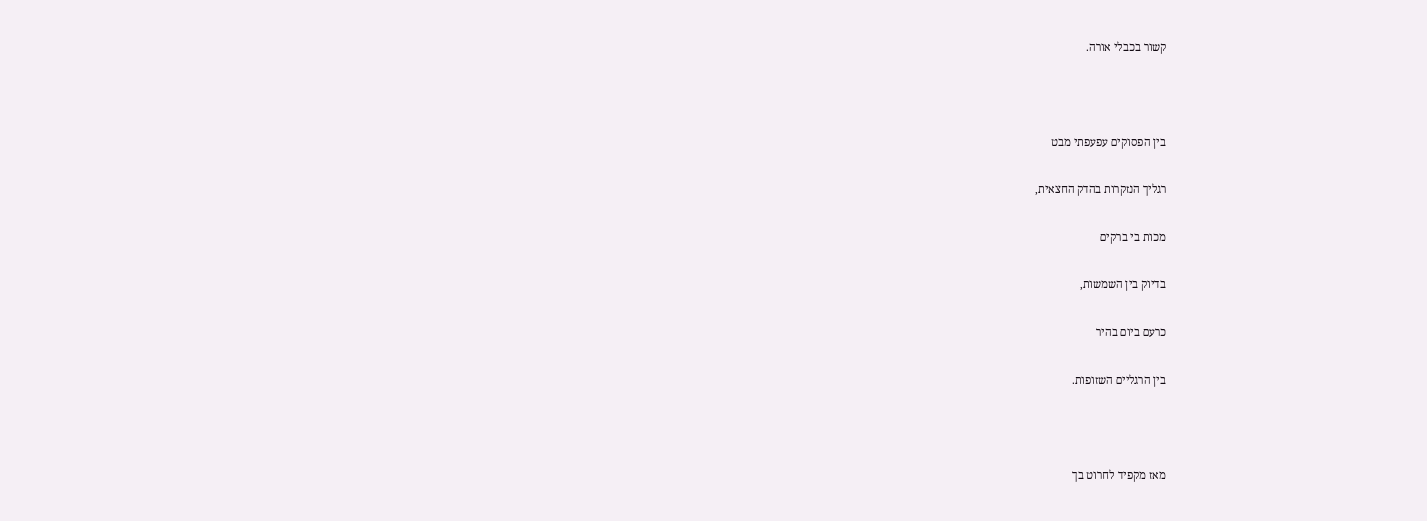קשור בכבלי אורה.



בין הפסוקים עפעפתי מבט

רגליך הנזקרות בהדק החצאית,

מכות בי ברקים

בדיוק בין השמשות,

כרעם ביום בהיר

בין הרגליים השזופות.



מאז מקפיד לחרוט בך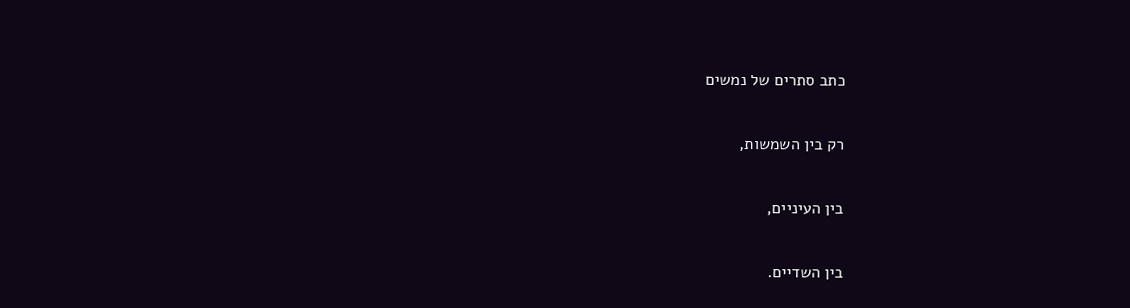כתב סתרים של נמשים

רק בין השמשות,

בין העיניים,

בין השדיים.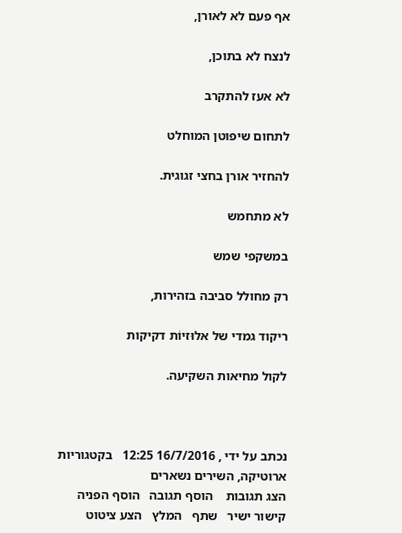אף פעם לא לאורן,

לנצח לא בתוכן,

לא אעז להתקרב

לתחום שיפוטן המוחלט

להחזיר אורן בחצי זגוגית.

לא מתחמש

במשקפי שמש

רק מחולל סביבה בזהירות,

ריקוד גמדי של אלוּזיוֹת דקיקות

לקול מחיאות השקיעה.



נכתב על ידי , 16/7/2016 12:25   בקטגוריות ארוטיקה, השירים נשארים
הצג תגובות    הוסף תגובה   הוסף הפניה   קישור ישיר   שתף   המלץ   הצע ציטוט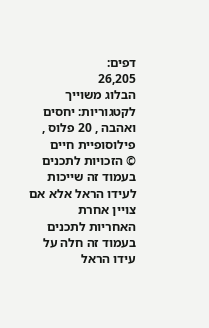דפים:
26,205
הבלוג משוייך לקטגוריות: יחסים ואהבה , 20 פלוס , פילוסופיית חיים
© הזכויות לתכנים בעמוד זה שייכות לעידו הראל אלא אם צויין אחרת
האחריות לתכנים בעמוד זה חלה על עידו הראל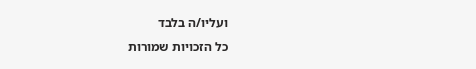ועליו/ה בלבד
כל הזכויות שמורות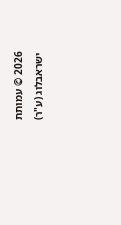2026 © עמותת ישראבלוג (ע"ר)